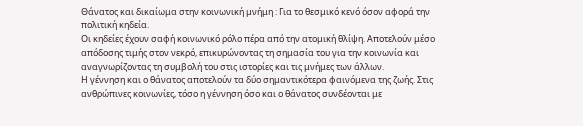Θάνατος και δικαίωμα στην κοινωνική μνήμη : Για το θεσμικό κενό όσον αφορά την πολιτική κηδεία.
Οι κηδείες έχουν σαφή κοινωνικό ρόλο πέρα από την ατομική θλίψη. Αποτελούν μέσο απόδοσης τιμής στον νεκρό, επικυρώνοντας τη σημασία του για την κοινωνία και αναγνωρίζοντας τη συμβολή του στις ιστορίες και τις μνήμες των άλλων.
Η γέννηση και ο θάνατος αποτελούν τα δύο σημαντικότερα φαινόμενα της ζωής. Στις ανθρώπινες κοινωνίες, τόσο η γέννηση όσο και ο θάνατος συνδέονται με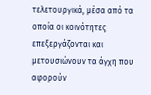τελετουργικά, μέσα από τα οποία οι κοινότητες επεξεργάζονται και μετουσιώνουν τα άγχη που αφορούν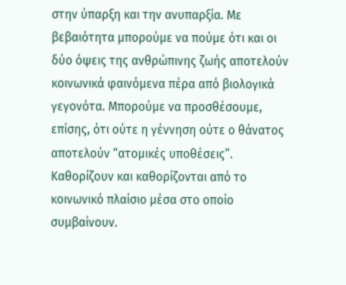στην ύπαρξη και την ανυπαρξία. Με βεβαιότητα μπορούμε να πούμε ότι και οι δύο όψεις της ανθρώπινης ζωής αποτελούν κοινωνικά φαινόμενα πέρα από βιολογικά γεγονότα. Μπορούμε να προσθέσουμε, επίσης, ότι ούτε η γέννηση ούτε ο θάνατος αποτελούν “ατομικές υποθέσεις”. Καθορίζουν και καθορίζονται από το κοινωνικό πλαίσιο μέσα στο οποίο συμβαίνουν.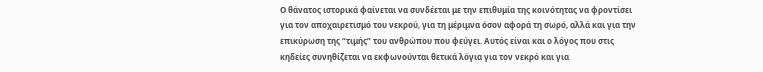Ο θάνατος ιστορικά φαίνεται να συνδέεται με την επιθυμία της κοινότητας να φροντίσει για τον αποχαιρετισμό του νεκρού, για τη μέριμνα όσον αφορά τη σωρό, αλλά και για την επικύρωση της “τιμής” του ανθρώπου που φεύγει. Αυτός είναι και ο λόγος που στις κηδείες συνηθίζεται να εκφωνούνται θετικά λόγια για τον νεκρό και για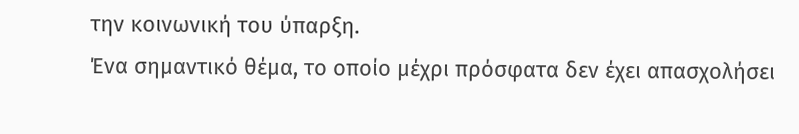την κοινωνική του ύπαρξη.
Ένα σημαντικό θέμα, το οποίο μέχρι πρόσφατα δεν έχει απασχολήσει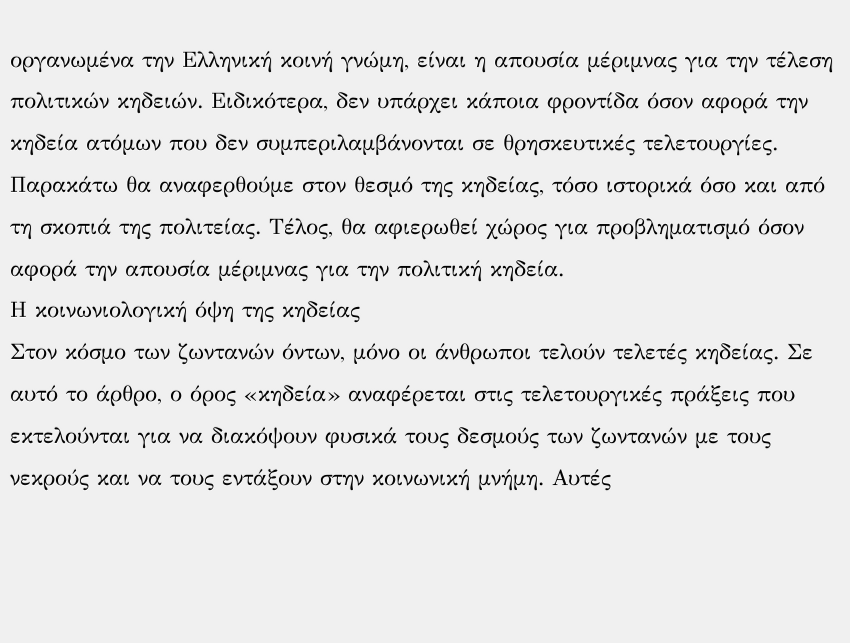οργανωμένα την Ελληνική κοινή γνώμη, είναι η απουσία μέριμνας για την τέλεση πολιτικών κηδειών. Ειδικότερα, δεν υπάρχει κάποια φροντίδα όσον αφορά την κηδεία ατόμων που δεν συμπεριλαμβάνονται σε θρησκευτικές τελετουργίες. Παρακάτω θα αναφερθούμε στον θεσμό της κηδείας, τόσο ιστορικά όσο και από τη σκοπιά της πολιτείας. Τέλος, θα αφιερωθεί χώρος για προβληματισμό όσον αφορά την απουσία μέριμνας για την πολιτική κηδεία.
Η κοινωνιολογική όψη της κηδείας
Στον κόσμο των ζωντανών όντων, μόνο οι άνθρωποι τελούν τελετές κηδείας. Σε αυτό το άρθρο, ο όρος «κηδεία» αναφέρεται στις τελετουργικές πράξεις που εκτελούνται για να διακόψουν φυσικά τους δεσμούς των ζωντανών με τους νεκρούς και να τους εντάξουν στην κοινωνική μνήμη. Αυτές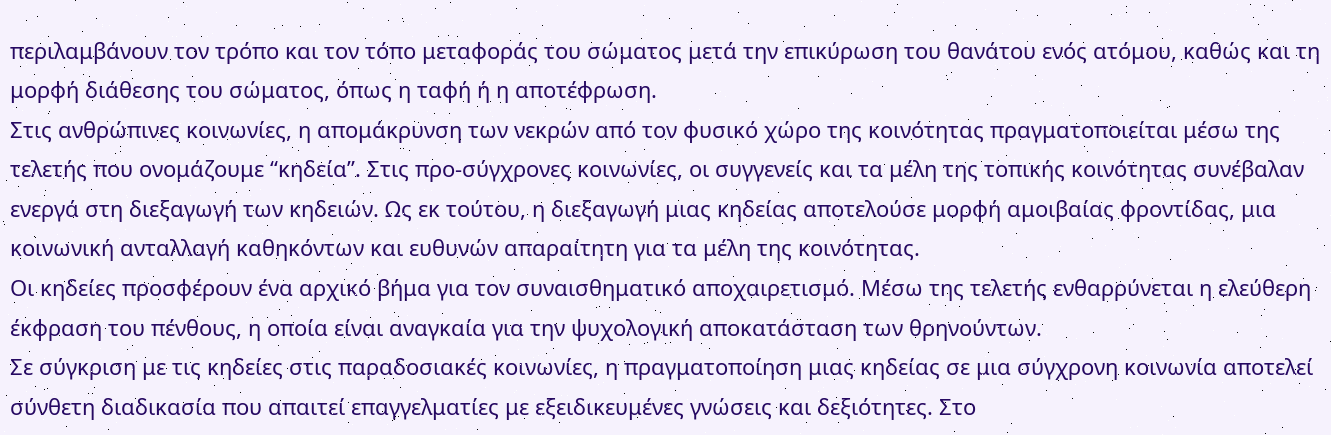περιλαμβάνουν τον τρόπο και τον τόπο μεταφοράς του σώματος μετά την επικύρωση του θανάτου ενός ατόμου, καθώς και τη μορφή διάθεσης του σώματος, όπως η ταφή ή η αποτέφρωση.
Στις ανθρώπινες κοινωνίες, η απομάκρυνση των νεκρών από τον φυσικό χώρο της κοινότητας πραγματοποιείται μέσω της τελετής που ονομάζουμε “κηδεία”. Στις προ-σύγχρονες κοινωνίες, οι συγγενείς και τα μέλη της τοπικής κοινότητας συνέβαλαν ενεργά στη διεξαγωγή των κηδειών. Ως εκ τούτου, η διεξαγωγή μιας κηδείας αποτελούσε μορφή αμοιβαίας φροντίδας, μια κοινωνική ανταλλαγή καθηκόντων και ευθυνών απαραίτητη για τα μέλη της κοινότητας.
Οι κηδείες προσφέρουν ένα αρχικό βήμα για τον συναισθηματικό αποχαιρετισμό. Μέσω της τελετής ενθαρρύνεται η ελεύθερη έκφραση του πένθους, η οποία είναι αναγκαία για την ψυχολογική αποκατάσταση των θρηνούντων.
Σε σύγκριση με τις κηδείες στις παραδοσιακές κοινωνίες, η πραγματοποίηση μιας κηδείας σε μια σύγχρονη κοινωνία αποτελεί σύνθετη διαδικασία που απαιτεί επαγγελματίες με εξειδικευμένες γνώσεις και δεξιότητες. Στο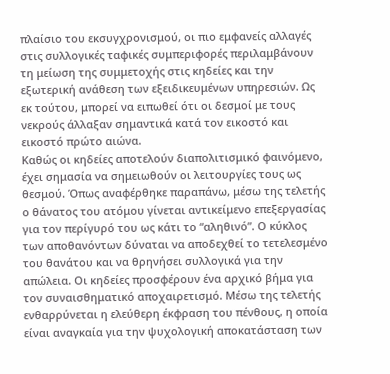πλαίσιο του εκσυγχρονισμού, οι πιο εμφανείς αλλαγές στις συλλογικές ταφικές συμπεριφορές περιλαμβάνουν τη μείωση της συμμετοχής στις κηδείες και την εξωτερική ανάθεση των εξειδικευμένων υπηρεσιών. Ως εκ τούτου, μπορεί να ειπωθεί ότι οι δεσμοί με τους νεκρούς άλλαξαν σημαντικά κατά τον εικοστό και εικοστό πρώτο αιώνα.
Καθώς οι κηδείες αποτελούν διαπολιτισμικό φαινόμενο, έχει σημασία να σημειωθούν οι λειτουργίες τους ως θεσμού. Όπως αναφέρθηκε παραπάνω, μέσω της τελετής ο θάνατος του ατόμου γίνεται αντικείμενο επεξεργασίας για τον περίγυρό του ως κάτι το “αληθινό”. Ο κύκλος των αποθανόντων δύναται να αποδεχθεί το τετελεσμένο του θανάτου και να θρηνήσει συλλογικά για την απώλεια. Οι κηδείες προσφέρουν ένα αρχικό βήμα για τον συναισθηματικό αποχαιρετισμό. Μέσω της τελετής ενθαρρύνεται η ελεύθερη έκφραση του πένθους, η οποία είναι αναγκαία για την ψυχολογική αποκατάσταση των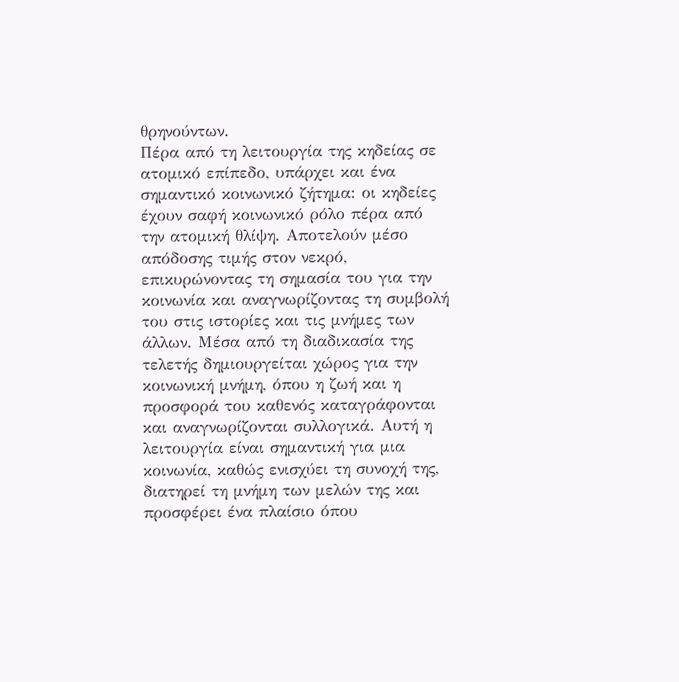θρηνούντων.
Πέρα από τη λειτουργία της κηδείας σε ατομικό επίπεδο, υπάρχει και ένα σημαντικό κοινωνικό ζήτημα: οι κηδείες έχουν σαφή κοινωνικό ρόλο πέρα από την ατομική θλίψη. Αποτελούν μέσο απόδοσης τιμής στον νεκρό, επικυρώνοντας τη σημασία του για την κοινωνία και αναγνωρίζοντας τη συμβολή του στις ιστορίες και τις μνήμες των άλλων. Μέσα από τη διαδικασία της τελετής δημιουργείται χώρος για την κοινωνική μνήμη, όπου η ζωή και η προσφορά του καθενός καταγράφονται και αναγνωρίζονται συλλογικά. Αυτή η λειτουργία είναι σημαντική για μια κοινωνία, καθώς ενισχύει τη συνοχή της, διατηρεί τη μνήμη των μελών της και προσφέρει ένα πλαίσιο όπου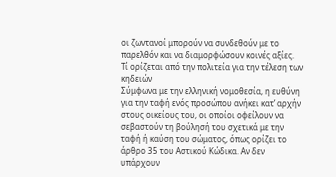οι ζωντανοί μπορούν να συνδεθούν με το παρελθόν και να διαμορφώσουν κοινές αξίες.
Τί ορίζεται από την πολιτεία για την τέλεση των κηδειών
Σύμφωνα με την ελληνική νομοθεσία, η ευθύνη για την ταφή ενός προσώπου ανήκει κατ’ αρχήν στους οικείους του, οι οποίοι οφείλουν να σεβαστούν τη βούλησή του σχετικά με την ταφή ή καύση του σώματος, όπως ορίζει το άρθρο 35 του Αστικού Κώδικα. Αν δεν υπάρχουν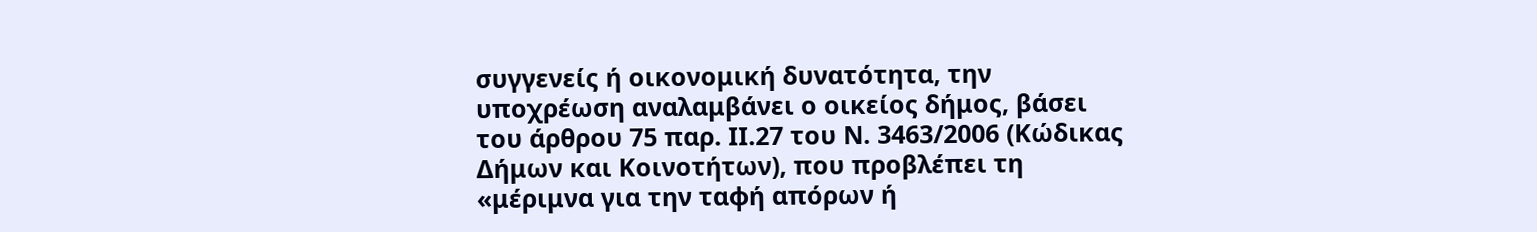συγγενείς ή οικονομική δυνατότητα, την υποχρέωση αναλαμβάνει ο οικείος δήμος, βάσει του άρθρου 75 παρ. ΙΙ.27 του Ν. 3463/2006 (Κώδικας Δήμων και Κοινοτήτων), που προβλέπει τη «μέριμνα για την ταφή απόρων ή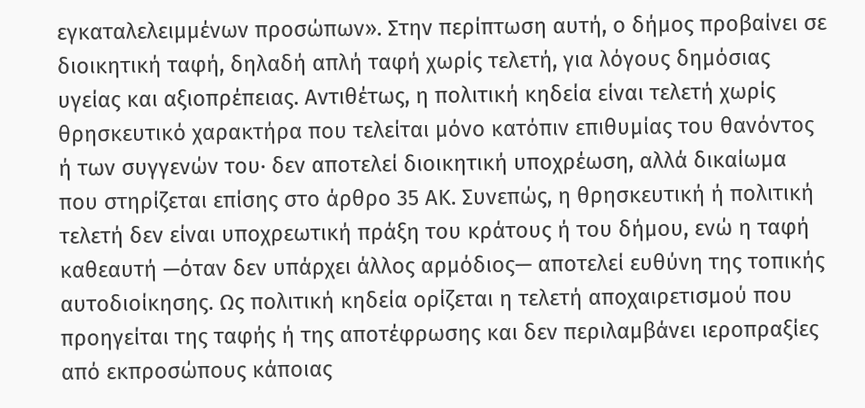εγκαταλελειμμένων προσώπων». Στην περίπτωση αυτή, ο δήμος προβαίνει σε διοικητική ταφή, δηλαδή απλή ταφή χωρίς τελετή, για λόγους δημόσιας υγείας και αξιοπρέπειας. Αντιθέτως, η πολιτική κηδεία είναι τελετή χωρίς θρησκευτικό χαρακτήρα που τελείται μόνο κατόπιν επιθυμίας του θανόντος ή των συγγενών του· δεν αποτελεί διοικητική υποχρέωση, αλλά δικαίωμα που στηρίζεται επίσης στο άρθρο 35 ΑΚ. Συνεπώς, η θρησκευτική ή πολιτική τελετή δεν είναι υποχρεωτική πράξη του κράτους ή του δήμου, ενώ η ταφή καθεαυτή —όταν δεν υπάρχει άλλος αρμόδιος— αποτελεί ευθύνη της τοπικής αυτοδιοίκησης. Ως πολιτική κηδεία ορίζεται η τελετή αποχαιρετισμού που προηγείται της ταφής ή της αποτέφρωσης και δεν περιλαμβάνει ιεροπραξίες από εκπροσώπους κάποιας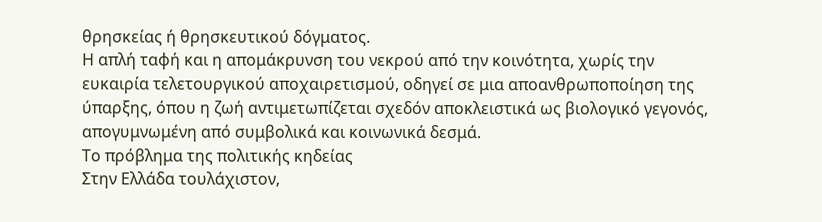θρησκείας ή θρησκευτικού δόγματος.
Η απλή ταφή και η απομάκρυνση του νεκρού από την κοινότητα, χωρίς την ευκαιρία τελετουργικού αποχαιρετισμού, οδηγεί σε μια αποανθρωποποίηση της ύπαρξης, όπου η ζωή αντιμετωπίζεται σχεδόν αποκλειστικά ως βιολογικό γεγονός, απογυμνωμένη από συμβολικά και κοινωνικά δεσμά.
Το πρόβλημα της πολιτικής κηδείας
Στην Ελλάδα τουλάχιστον,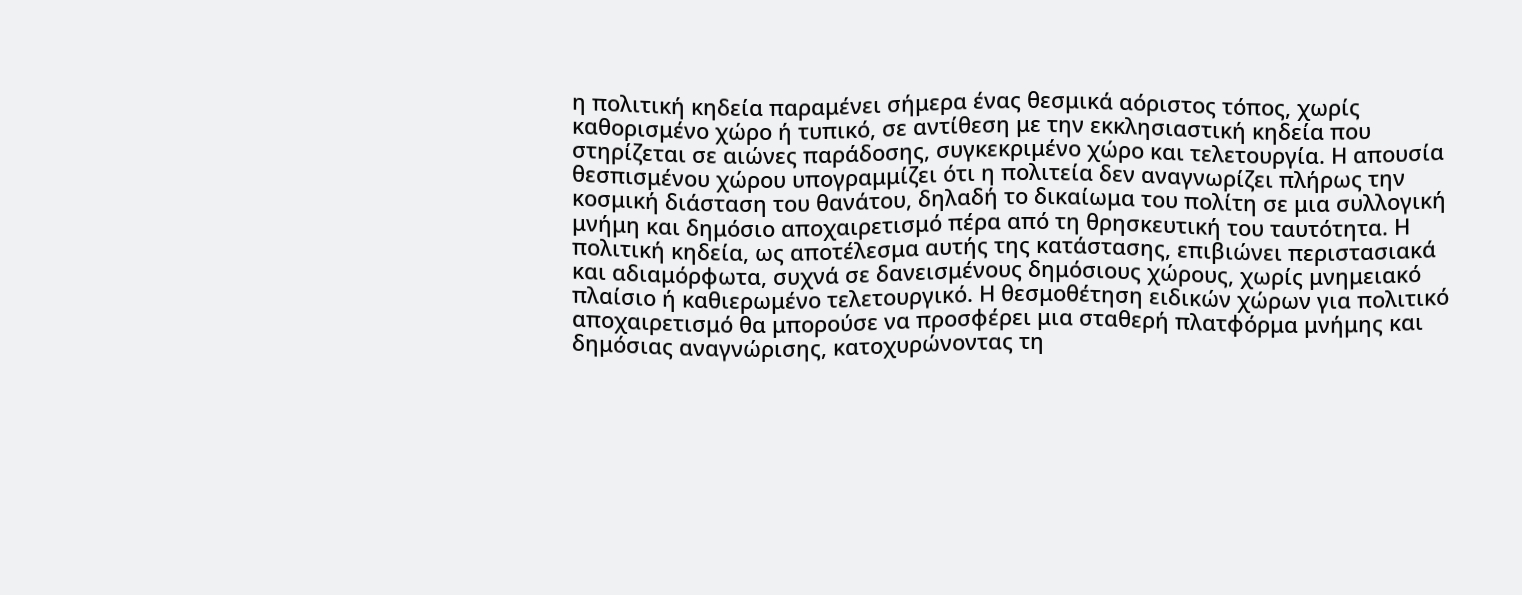η πολιτική κηδεία παραμένει σήμερα ένας θεσμικά αόριστος τόπος, χωρίς καθορισμένο χώρο ή τυπικό, σε αντίθεση με την εκκλησιαστική κηδεία που στηρίζεται σε αιώνες παράδοσης, συγκεκριμένο χώρο και τελετουργία. Η απουσία θεσπισμένου χώρου υπογραμμίζει ότι η πολιτεία δεν αναγνωρίζει πλήρως την κοσμική διάσταση του θανάτου, δηλαδή το δικαίωμα του πολίτη σε μια συλλογική μνήμη και δημόσιο αποχαιρετισμό πέρα από τη θρησκευτική του ταυτότητα. Η πολιτική κηδεία, ως αποτέλεσμα αυτής της κατάστασης, επιβιώνει περιστασιακά και αδιαμόρφωτα, συχνά σε δανεισμένους δημόσιους χώρους, χωρίς μνημειακό πλαίσιο ή καθιερωμένο τελετουργικό. Η θεσμοθέτηση ειδικών χώρων για πολιτικό αποχαιρετισμό θα μπορούσε να προσφέρει μια σταθερή πλατφόρμα μνήμης και δημόσιας αναγνώρισης, κατοχυρώνοντας τη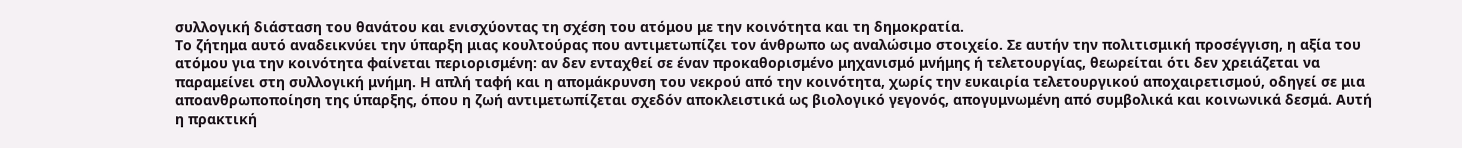συλλογική διάσταση του θανάτου και ενισχύοντας τη σχέση του ατόμου με την κοινότητα και τη δημοκρατία.
Το ζήτημα αυτό αναδεικνύει την ύπαρξη μιας κουλτούρας που αντιμετωπίζει τον άνθρωπο ως αναλώσιμο στοιχείο. Σε αυτήν την πολιτισμική προσέγγιση, η αξία του ατόμου για την κοινότητα φαίνεται περιορισμένη: αν δεν ενταχθεί σε έναν προκαθορισμένο μηχανισμό μνήμης ή τελετουργίας, θεωρείται ότι δεν χρειάζεται να παραμείνει στη συλλογική μνήμη. Η απλή ταφή και η απομάκρυνση του νεκρού από την κοινότητα, χωρίς την ευκαιρία τελετουργικού αποχαιρετισμού, οδηγεί σε μια αποανθρωποποίηση της ύπαρξης, όπου η ζωή αντιμετωπίζεται σχεδόν αποκλειστικά ως βιολογικό γεγονός, απογυμνωμένη από συμβολικά και κοινωνικά δεσμά. Αυτή η πρακτική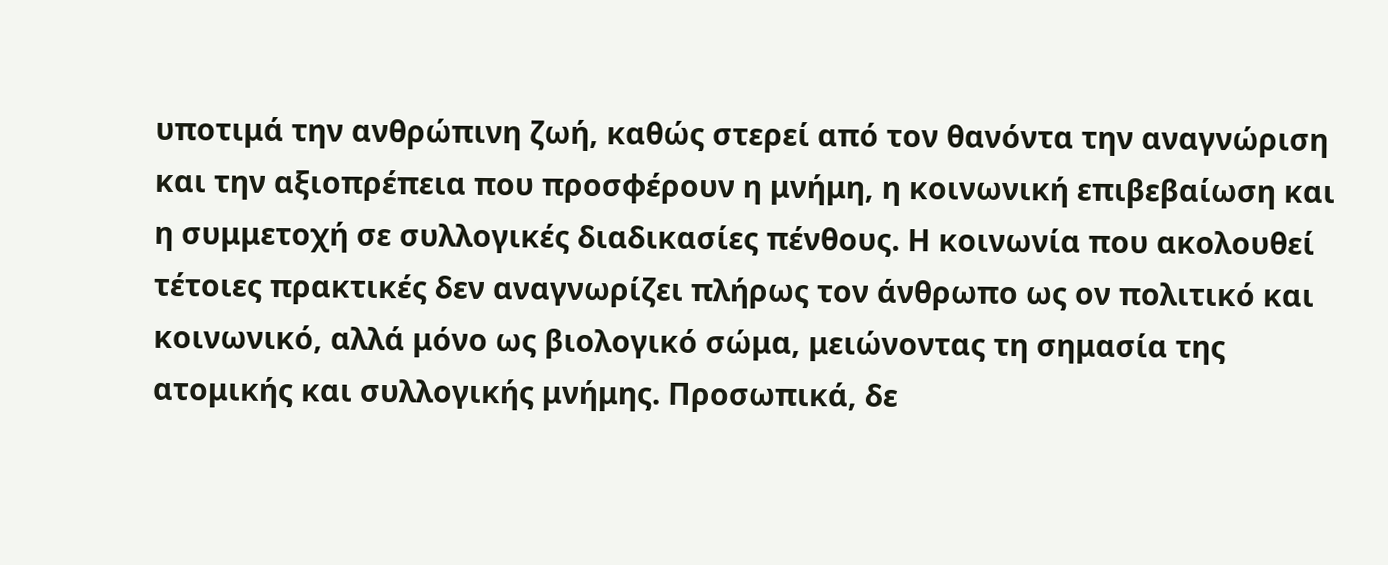υποτιμά την ανθρώπινη ζωή, καθώς στερεί από τον θανόντα την αναγνώριση και την αξιοπρέπεια που προσφέρουν η μνήμη, η κοινωνική επιβεβαίωση και η συμμετοχή σε συλλογικές διαδικασίες πένθους. Η κοινωνία που ακολουθεί τέτοιες πρακτικές δεν αναγνωρίζει πλήρως τον άνθρωπο ως ον πολιτικό και κοινωνικό, αλλά μόνο ως βιολογικό σώμα, μειώνοντας τη σημασία της ατομικής και συλλογικής μνήμης. Προσωπικά, δε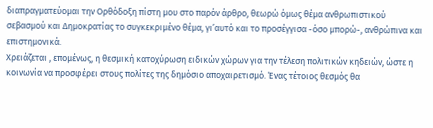διαπραγματεύομαι την Ορθόδοξη πίστη μου στο παρόν άρθρο, θεωρώ όμως θέμα ανθρωπιστικού σεβασμού και Δημοκρατίας το συγκεκριμένο θέμα, γι’αυτό και το προσέγγισα -όσο μπορώ-, ανθρώπινα και επιστημονικά.
Χρειάζεται , επομένως, η θεσμική κατοχύρωση ειδικών χώρων για την τέλεση πολιτικών κηδειών, ώστε η κοινωνία να προσφέρει στους πολίτες της δημόσιο αποχαιρετισμό. Ένας τέτοιος θεσμός θα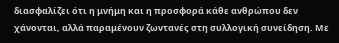διασφαλίζει ότι η μνήμη και η προσφορά κάθε ανθρώπου δεν χάνονται, αλλά παραμένουν ζωντανές στη συλλογική συνείδηση. Με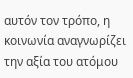αυτόν τον τρόπο, η κοινωνία αναγνωρίζει την αξία του ατόμου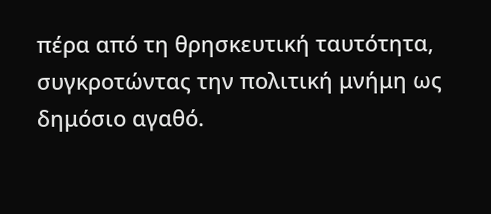πέρα από τη θρησκευτική ταυτότητα, συγκροτώντας την πολιτική μνήμη ως δημόσιο αγαθό.